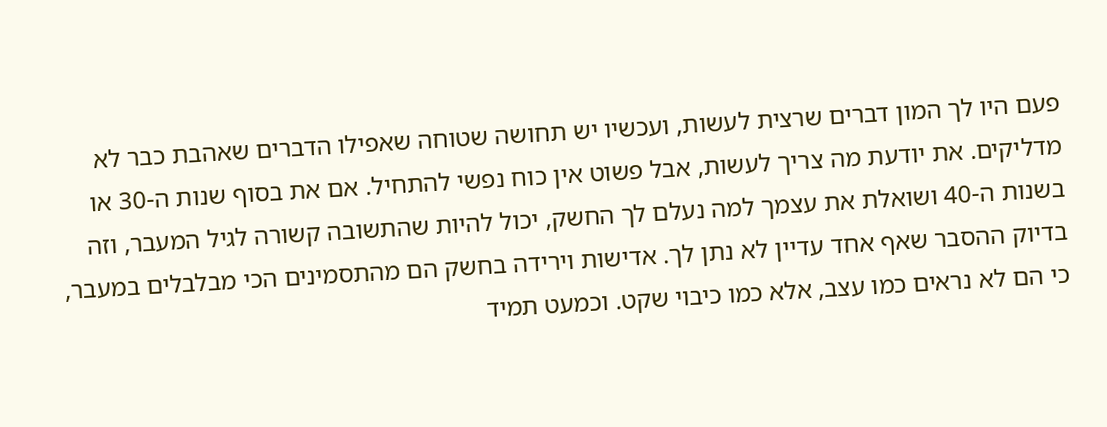פעם היו לך המון דברים שרצית לעשות, ועכשיו יש תחושה שטוחה שאפילו הדברים שאהבת כבר לא מדליקים. את יודעת מה צריך לעשות, אבל פשוט אין כוח נפשי להתחיל. אם את בסוף שנות ה-30 או בשנות ה-40 ושואלת את עצמך למה נעלם לך החשק, יכול להיות שהתשובה קשורה לגיל המעבר, וזה בדיוק ההסבר שאף אחד עדיין לא נתן לך. אדישות וירידה בחשק הם מהתסמינים הכי מבלבלים במעבר, כי הם לא נראים כמו עצב, אלא כמו כיבוי שקט. וכמעט תמיד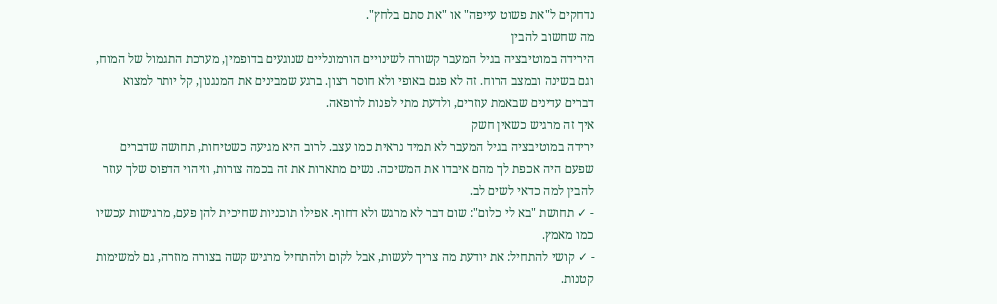נדחקים ל"את פשוט עייפה" או "את סתם בלחץ".
מה שחשוב להבין
הירידה במוטיבציה בגיל המעבר קשורה לשינויים הורמונליים שנוגעים בדופמין, מערכת התגמול של המוח, וגם בשינה ובמצב הרוח. זה לא פגם באופי ולא חוסר רצון. ברגע שמבינים את המנגנון, קל יותר למצוא דברים עדינים שבאמת עוזרים, ולדעת מתי לפנות לרופאה.
איך זה מרגיש כשאין חשק
ירידה במוטיבציה בגיל המעבר לא תמיד נראית כמו עצב. לרוב היא מגיעה כשטיחות, תחושה שדברים שפעם היה אכפת לך מהם איבדו את המשיכה. נשים מתארות את זה בכמה צורות, וזיהוי הדפוס שלך עוזר להבין למה כדאי לשים לב.
- ✓ תחושת "בא לי כלום": שום דבר לא מרגש ולא דחוף. אפילו תוכניות שחיכית להן פעם, מרגישות עכשיו כמו מאמץ.
- ✓ קושי להתחיל: את יודעת מה צריך לעשות, אבל לקום ולהתחיל מרגיש קשה בצורה מוזרה, גם למשימות קטנות.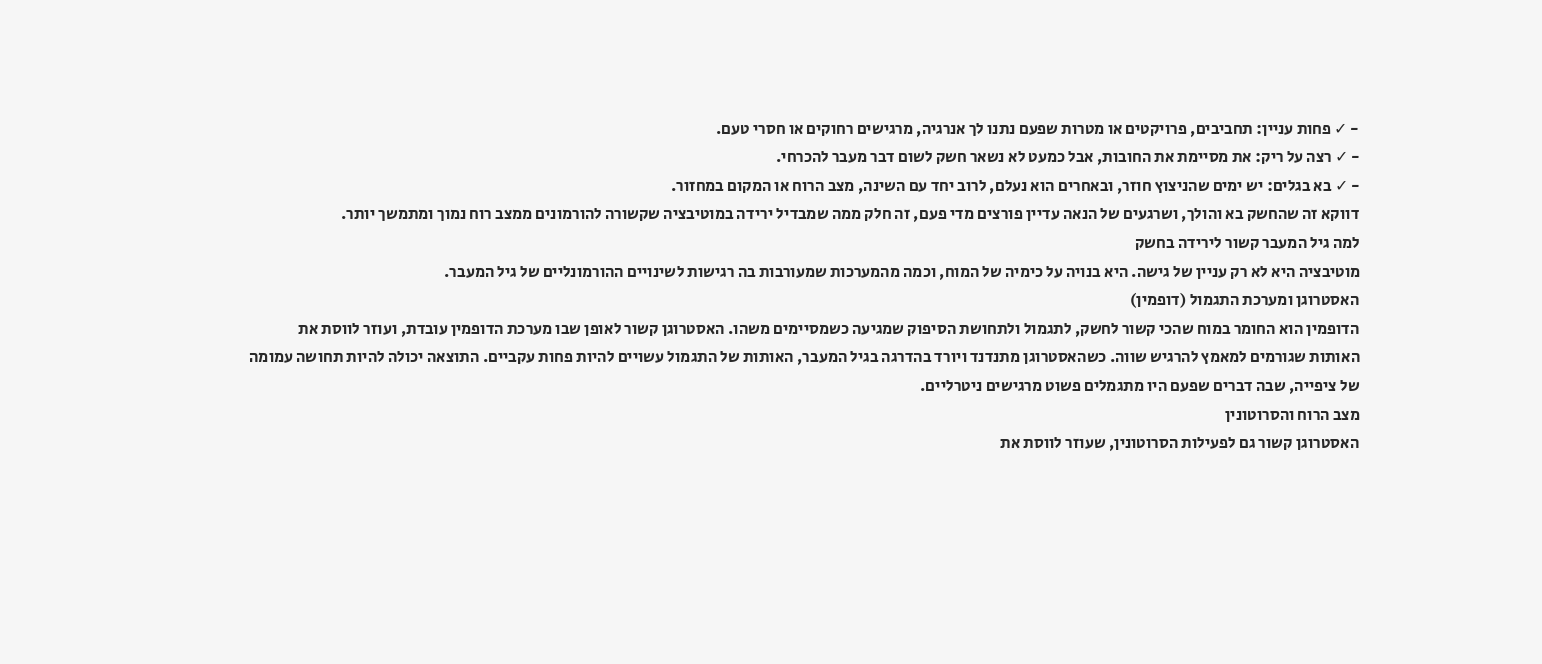- ✓ פחות עניין: תחביבים, פרויקטים או מטרות שפעם נתנו לך אנרגיה, מרגישים רחוקים או חסרי טעם.
- ✓ רצה על ריק: את מסיימת את החובות, אבל כמעט לא נשאר חשק לשום דבר מעבר להכרחי.
- ✓ בא בגלים: יש ימים שהניצוץ חוזר, ובאחרים הוא נעלם, לרוב יחד עם השינה, מצב הרוח או המקום במחזור.
דווקא זה שהחשק בא והולך, ושרגעים של הנאה עדיין פורצים מדי פעם, זה חלק ממה שמבדיל ירידה במוטיבציה שקשורה להורמונים ממצב רוח נמוך ומתמשך יותר.
למה גיל המעבר קשור לירידה בחשק
מוטיבציה היא לא רק עניין של גישה. היא בנויה על כימיה של המוח, וכמה מהמערכות שמעורבות בה רגישות לשינויים ההורמונליים של גיל המעבר.
האסטרוגן ומערכת התגמול (דופמין)
הדופמין הוא החומר במוח שהכי קשור לחשק, לתגמול ולתחושת הסיפוק שמגיעה כשמסיימים משהו. האסטרוגן קשור לאופן שבו מערכת הדופמין עובדת, ועוזר לווסת את האותות שגורמים למאמץ להרגיש שווה. כשהאסטרוגן מתנדנד ויורד בהדרגה בגיל המעבר, האותות של התגמול עשויים להיות פחות עקביים. התוצאה יכולה להיות תחושה עמומה של ציפייה, שבה דברים שפעם היו מתגמלים פשוט מרגישים ניטרליים.
מצב הרוח והסרוטונין
האסטרוגן קשור גם לפעילות הסרוטונין, שעוזר לווסת את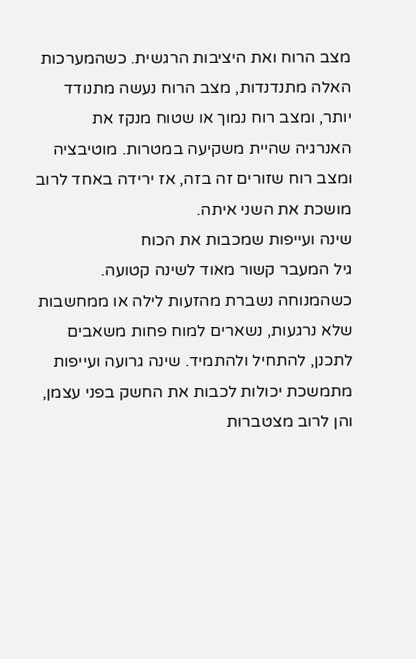מצב הרוח ואת היציבות הרגשית. כשהמערכות האלה מתנדנדות, מצב הרוח נעשה מתנודד יותר, ומצב רוח נמוך או שטוח מנקז את האנרגיה שהיית משקיעה במטרות. מוטיבציה ומצב רוח שזורים זה בזה, אז ירידה באחד לרוב מושכת את השני איתה.
שינה ועייפות שמכבות את הכוח
גיל המעבר קשור מאוד לשינה קטועה. כשהמנוחה נשברת מהזעות לילה או ממחשבות שלא נרגעות, נשארים למוח פחות משאבים לתכנן, להתחיל ולהתמיד. שינה גרועה ועייפות מתמשכת יכולות לכבות את החשק בפני עצמן, והן לרוב מצטברות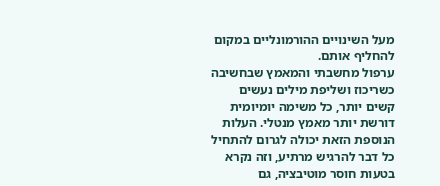מעל השינויים ההורמונליים במקום להחליף אותם.
ערפול מחשבתי והמאמץ שבחשיבה
כשריכוז ושליפת מילים נעשים קשים יותר, כל משימה יומיומית דורשת יותר מאמץ מנטלי. העלות הנוספת הזאת יכולה לגרום להתחיל כל דבר להרגיש מרתיע, וזה נקרא בטעות חוסר מוטיבציה, גם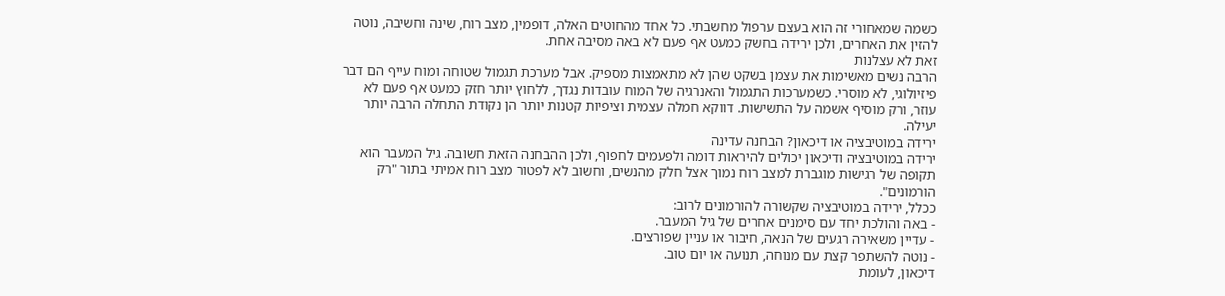כשמה שמאחורי זה הוא בעצם ערפול מחשבתי. כל אחד מהחוטים האלה, דופמין, מצב רוח, שינה וחשיבה, נוטה להזין את האחרים, ולכן ירידה בחשק כמעט אף פעם לא באה מסיבה אחת.
זאת לא עצלנות
הרבה נשים מאשימות את עצמן בשקט שהן לא מתאמצות מספיק. אבל מערכת תגמול שטוחה ומוח עייף הם דבר פיזיולוגי, לא מוסרי. כשמערכות התגמול והאנרגיה של המוח עובדות נגדך, ללחוץ יותר חזק כמעט אף פעם לא עוזר, ורק מוסיף אשמה על התשישות. דווקא חמלה עצמית וציפיות קטנות יותר הן נקודת התחלה הרבה יותר יעילה.
ירידה במוטיבציה או דיכאון? הבחנה עדינה
ירידה במוטיבציה ודיכאון יכולים להיראות דומה ולפעמים לחפוף, ולכן ההבחנה הזאת חשובה. גיל המעבר הוא תקופה של רגישות מוגברת למצב רוח נמוך אצל חלק מהנשים, וחשוב לא לפטור מצב רוח אמיתי בתור "רק הורמונים".
ככלל, ירידה במוטיבציה שקשורה להורמונים לרוב:
- באה והולכת יחד עם סימנים אחרים של גיל המעבר.
- עדיין משאירה רגעים של הנאה, חיבור או עניין שפורצים.
- נוטה להשתפר קצת עם מנוחה, תנועה או יום טוב.
דיכאון, לעומת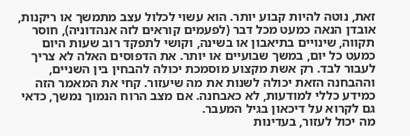זאת, נוטה להיות קבוע יותר. הוא עשוי לכלול עצב מתמשך או ריקנות, אובדן הנאה כמעט מכל דבר (לפעמים קוראים לזה אנהדוניה), חוסר תקווה, שינויים בתיאבון או בשינה, וקושי לתפקד רוב שעות היום כמעט כל יום, במשך שבועיים או יותר. את הדפוסים האלה לא צריך לעבור לבד. רק אשת מקצוע מוסמכת יכולה להבחין בין השניים, וההבחנה הזאת יכולה לשנות את מה שיעזור. קחי את המאמר הזה כמידע כללי למודעות, לא כאבחנה. אם מצב הרוח הנמוך נמשך, כדאי גם לקרוא על דיכאון בגיל המעבר.
מה יכול לעזור, בעדינות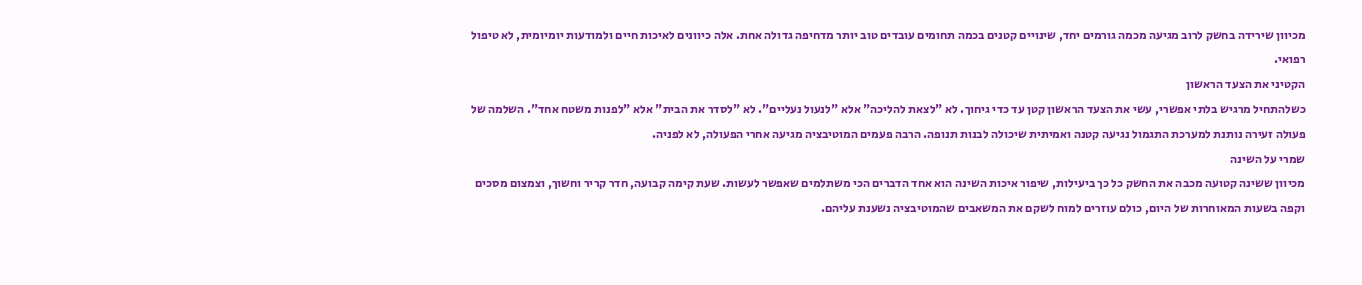מכיוון שירידה בחשק לרוב מגיעה מכמה גורמים יחד, שינויים קטנים בכמה תחומים עובדים טוב יותר מדחיפה גדולה אחת. אלה כיוונים לאיכות חיים ולמודעות יומיומית, לא טיפול רפואי.
הקטיני את הצעד הראשון
כשלהתחיל מרגיש בלתי אפשרי, עשי את הצעד הראשון קטן עד כדי גיחוך. לא "לצאת להליכה" אלא "לנעול נעליים". לא "לסדר את הבית" אלא "לפנות משטח אחד". השלמה של פעולה זעירה נותנת למערכת התגמול נגיעה קטנה ואמיתית שיכולה לבנות תנופה. הרבה פעמים המוטיבציה מגיעה אחרי הפעולה, לא לפניה.
שמרי על השינה
מכיוון ששינה קטועה מכבה את החשק כל כך ביעילות, שיפור איכות השינה הוא אחד הדברים הכי משתלמים שאפשר לעשות. שעת קימה קבועה, חדר קריר וחשוך, וצמצום מסכים וקפה בשעות המאוחרות של היום, כולם עוזרים למוח לשקם את המשאבים שהמוטיבציה נשענת עליהם.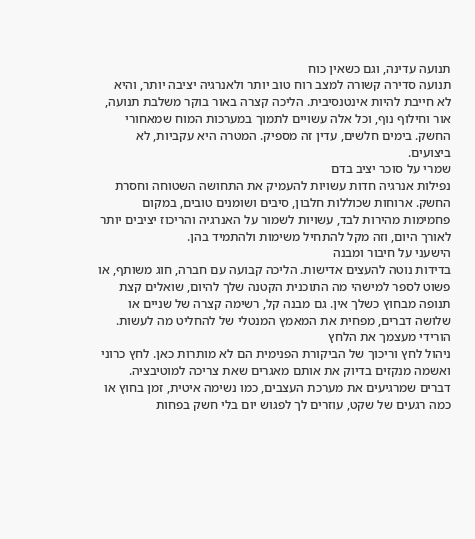תנועה עדינה, וגם כשאין כוח
תנועה סדירה קשורה למצב רוח טוב יותר ולאנרגיה יציבה יותר, והיא לא חייבת להיות אינטנסיבית. הליכה קצרה באור בוקר משלבת תנועה, אור וחילוף נוף, וכל אלה עשויים לתמוך במערכות המוח שמאחורי החשק. בימים חלשים, עדין זה מספיק. המטרה היא עקביות, לא ביצועים.
שמרי על סוכר יציב בדם
נפילות אנרגיה חדות עשויות להעמיק את התחושה השטוחה וחסרת החשק. ארוחות שכוללות חלבון, סיבים ושומנים טובים, במקום פחמימות מהירות לבד, עשויות לשמור על האנרגיה והריכוז יציבים יותר לאורך היום, וזה מקל להתחיל משימות ולהתמיד בהן.
הישעני על חיבור ומבנה
בדידות נוטה להעצים אדישות. הליכה קבועה עם חברה, חוג משותף, או פשוט לספר למישהי מה התוכנית הקטנה שלך להיום, שואלים קצת תנופה מבחוץ כשלך אין. גם מבנה קל, רשימה קצרה של שניים או שלושה דברים, מפחית את המאמץ המנטלי של להחליט מה לעשות.
הורידי מעצמך את הלחץ
ניהול לחץ וריכוך של הביקורת הפנימית הם לא מותרות כאן. לחץ כרוני ואשמה מנקזים בדיוק את אותם מאגרים שאת צריכה למוטיבציה. דברים שמרגיעים את מערכת העצבים, כמו נשימה איטית, זמן בחוץ או כמה רגעים של שקט, עוזרים לך לפגוש יום בלי חשק בפחות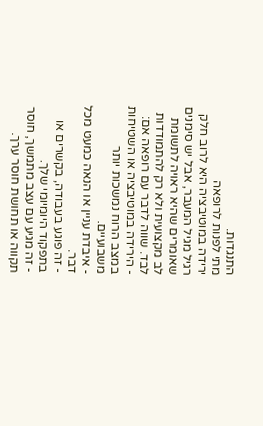התנגדות.
מתי לפנות לרופאה
ירידה במוטיבציה היא לרוב חלק רגיל מגיל המעבר, אבל יש סימנים שאומרים שהיא ראויה לתשומת לב מקצועית ולא רק להתמודדות לבד. שווה לדבר עם רופאה אם:
- הירידה במוטיבציה או השטיחות במצב הרוח נמשכות יותר משבועיים.
- איבדת עניין או הנאה כמעט מכל דבר.
- זה פוגע בעבודה, בקשרים או בתפקוד היומיומי שלך.
- זה מגיע עם עצב מתמשך, חוסר תקווה או תחושת חוסר ערך.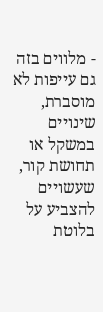- מלווים בזה גם עייפות לא מוסברת, שינויים במשקל או תחושת קור, שעשויים להצביע על בלוטת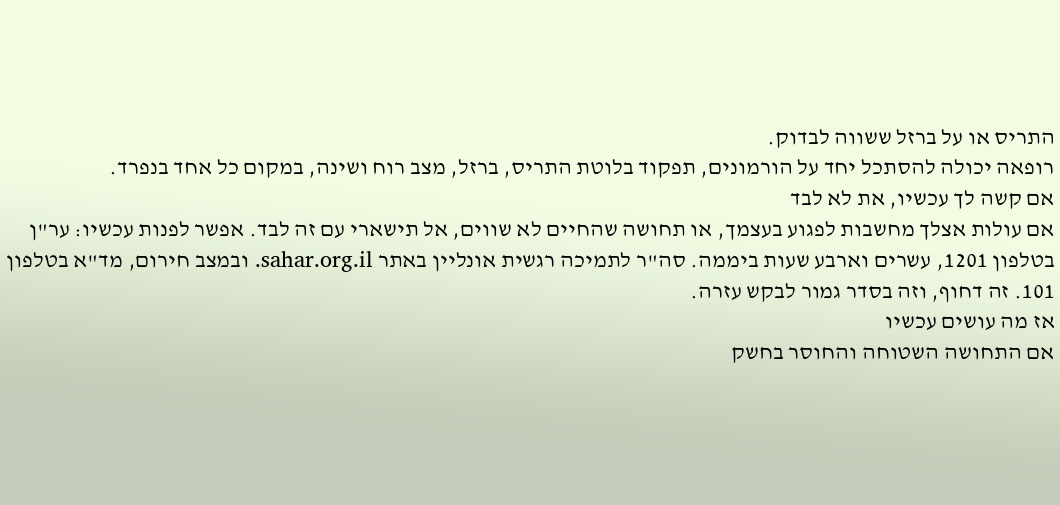התריס או על ברזל ששווה לבדוק.
רופאה יכולה להסתכל יחד על הורמונים, תפקוד בלוטת התריס, ברזל, מצב רוח ושינה, במקום כל אחד בנפרד.
אם קשה לך עכשיו, את לא לבד
אם עולות אצלך מחשבות לפגוע בעצמך, או תחושה שהחיים לא שווים, אל תישארי עם זה לבד. אפשר לפנות עכשיו: ער"ן בטלפון 1201, עשרים וארבע שעות ביממה. סה"ר לתמיכה רגשית אונליין באתר sahar.org.il. ובמצב חירום, מד"א בטלפון 101. זה דחוף, וזה בסדר גמור לבקש עזרה.
אז מה עושים עכשיו
אם התחושה השטוחה והחוסר בחשק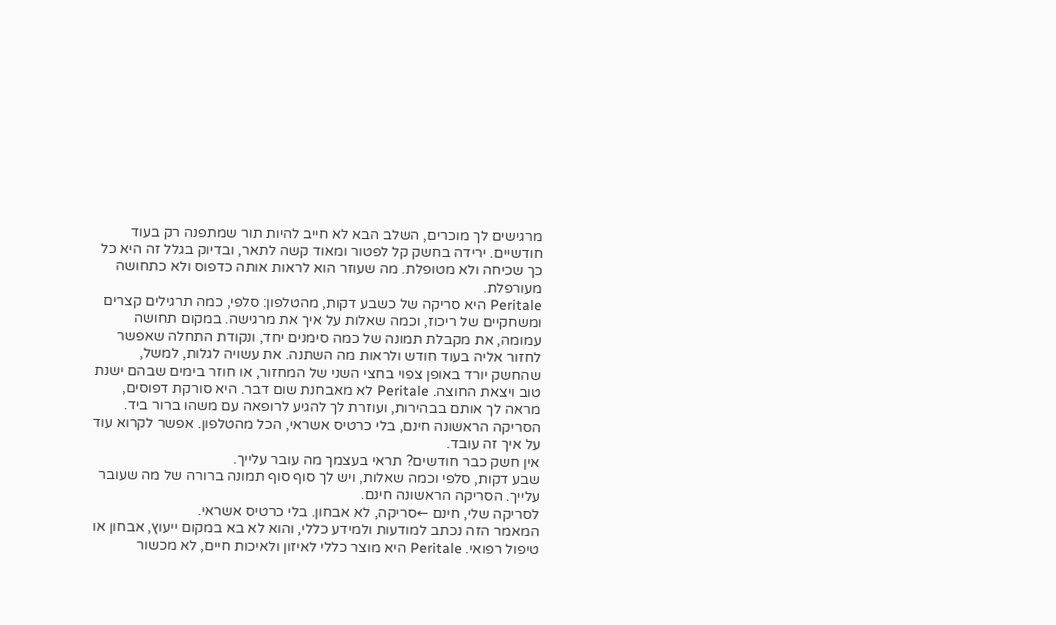מרגישים לך מוכרים, השלב הבא לא חייב להיות תור שמתפנה רק בעוד חודשיים. ירידה בחשק קל לפטור ומאוד קשה לתאר, ובדיוק בגלל זה היא כל כך שכיחה ולא מטופלת. מה שעוזר הוא לראות אותה כדפוס ולא כתחושה מעורפלת.
Peritale היא סריקה של כשבע דקות, מהטלפון: סלפי, כמה תרגילים קצרים ומשחקיים של ריכוז, וכמה שאלות על איך את מרגישה. במקום תחושה עמומה, את מקבלת תמונה של כמה סימנים יחד, ונקודת התחלה שאפשר לחזור אליה בעוד חודש ולראות מה השתנה. את עשויה לגלות, למשל, שהחשק יורד באופן צפוי בחצי השני של המחזור, או חוזר בימים שבהם ישנת טוב ויצאת החוצה. Peritale לא מאבחנת שום דבר. היא סורקת דפוסים, מראה לך אותם בבהירות, ועוזרת לך להגיע לרופאה עם משהו ברור ביד. הסריקה הראשונה חינם, בלי כרטיס אשראי, הכל מהטלפון. אפשר לקרוא עוד על איך זה עובד.
אין חשק כבר חודשים? תראי בעצמך מה עובר עלייך.
שבע דקות, סלפי וכמה שאלות, ויש לך סוף סוף תמונה ברורה של מה שעובר עלייך. הסריקה הראשונה חינם.
לסריקה שלי, חינם ←סריקה, לא אבחון. בלי כרטיס אשראי.
המאמר הזה נכתב למודעות ולמידע כללי, והוא לא בא במקום ייעוץ, אבחון או טיפול רפואי. Peritale היא מוצר כללי לאיזון ולאיכות חיים, לא מכשור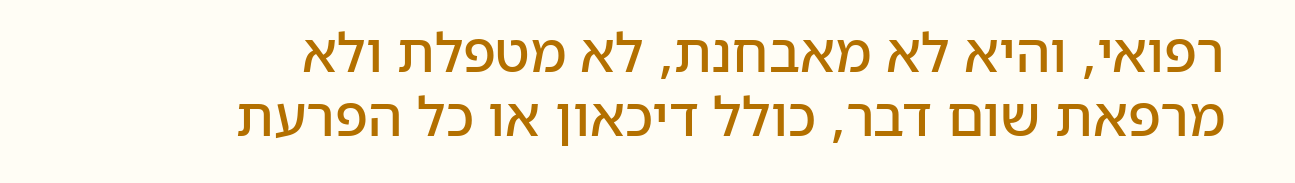רפואי, והיא לא מאבחנת, לא מטפלת ולא מרפאת שום דבר, כולל דיכאון או כל הפרעת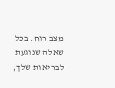מצב רוח. בכל שאלה שנוגעת לבריאות שלך,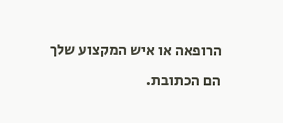הרופאה או איש המקצוע שלך הם הכתובת.